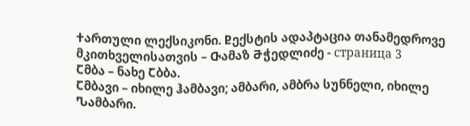Ⴕართული ლექსიკონი. Ⴒექსტის ადაპტაცია თანამედროვე მკითხველისათვის – Ⴇამაზ Ⴋჭედლიძე - страница 3
Ⴀმბა – ნახე Ⴀბბა.
Ⴀმბავი – იხილე ჰამბავი; ამბარი, ამბრა სუნნელი, იხილე Ⴠამბარი.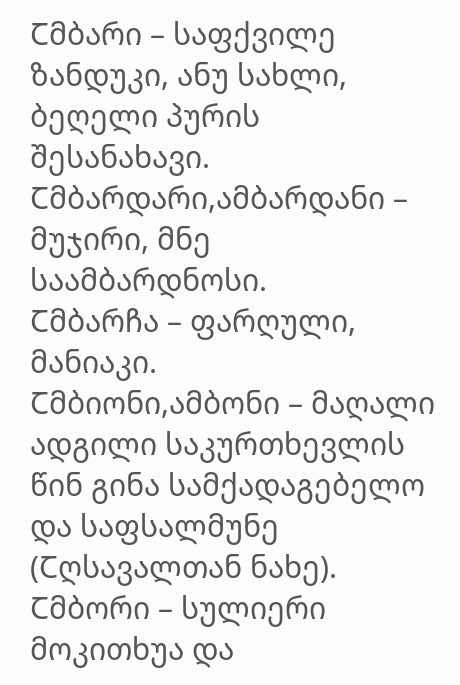Ⴀმბარი – საფქვილე ზანდუკი, ანუ სახლი, ბეღელი პურის შესანახავი.
Ⴀმბარდარი,ამბარდანი – მუჯირი, მნე საამბარდნოსი.
Ⴀმბარჩა – ფარღული, მანიაკი.
Ⴀმბიონი,ამბონი – მაღალი ადგილი საკურთხევლის წინ გინა სამქადაგებელო და საფსალმუნე (Ⴀღსავალთან ნახე).
Ⴀმბორი – სულიერი მოკითხუა და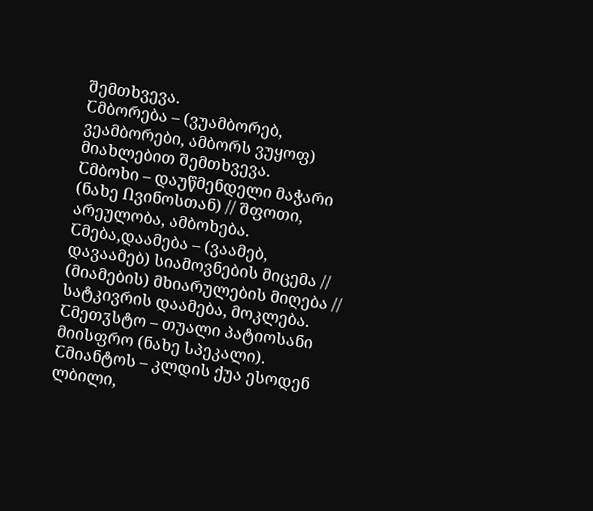შემთხვევა.
Ⴀმბორება – (ვუამბორებ, ვეამბორები, ამბორს ვუყოფ) მიახლებით შემთხვევა.
Ⴀმბოხი – დაუწმენდელი მაჭარი (ნახე Ⴖვინოსთან) // შფოთი, არეულობა, ამბოხება.
Ⴀმება,დაამება – (ვაამებ, დავაამებ) სიამოვნების მიცემა // (მიამების) მხიარულების მიღება // სატკივრის დაამება, მოკლება.
Ⴀმეთჳსტო – თუალი პატიოსანი მიისფრო (ნახე Ⴑპეკალი).
Ⴀმიანტოს – კლდის ქუა ესოდენ ლბილი,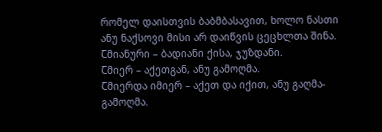რომელ დაისთვის ბაბმბასავით, ხოლო ნასთი ანუ ნაქსოვი მისი არ დაიწვის ცეცხლთა შინა.
Ⴀმიანური – ბადიანი ქისა, ჯუზდანი.
Ⴀმიერ – აქეთგან, ანუ გამოღმა.
Ⴀმიერდა იმიერ – აქეთ და იქით, ანუ გაღმა-გამოღმა.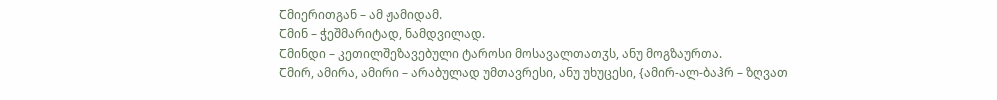Ⴀმიერითგან – ამ ჟამიდამ.
Ⴀმინ – ჭეშმარიტად, ნამდვილად.
Ⴀმინდი – კეთილშეზავებული ტაროსი მოსავალთათჳს, ანუ მოგზაურთა.
Ⴀმირ, ამირა, ამირი – არაბულად უმთავრესი, ანუ უხუცესი, {ამირ-ალ-ბაჰრ – ზღვათ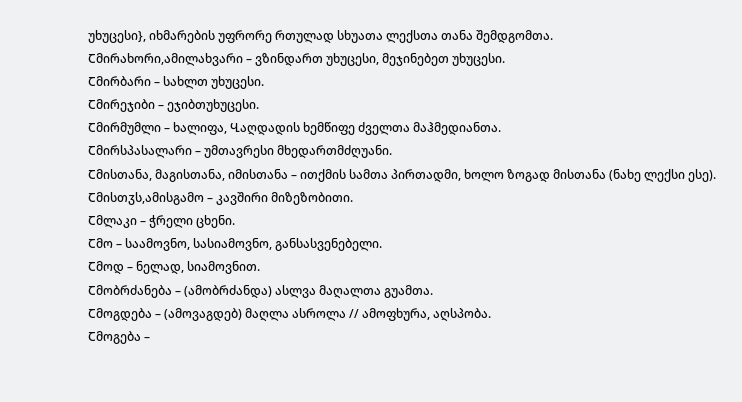უხუცესი}, იხმარების უფრორე რთულად სხუათა ლექსთა თანა შემდგომთა.
Ⴀმირახორი,ამილახვარი – ვზინდართ უხუცესი, მეჯინებეთ უხუცესი.
Ⴀმირბარი – სახლთ უხუცესი.
Ⴀმირეჯიბი – ეჯიბთუხუცესი.
Ⴀმირმუმლი – ხალიფა, Ⴁაღდადის ხემწიფე ძველთა მაჰმედიანთა.
Ⴀმირსპასალარი – უმთავრესი მხედართმძღუანი.
Ⴀმისთანა, მაგისთანა, იმისთანა – ითქმის სამთა პირთადმი, ხოლო ზოგად მისთანა (ნახე ლექსი ესე).
Ⴀმისთჳს,ამისგამო – კავშირი მიზეზობითი.
Ⴀმლაკი – ჭრელი ცხენი.
Ⴀმო – საამოვნო, სასიამოვნო, განსასვენებელი.
Ⴀმოდ – ნელად, სიამოვნით.
Ⴀმობრძანება – (ამობრძანდა) ასლვა მაღალთა გუამთა.
Ⴀმოგდება – (ამოვაგდებ) მაღლა ასროლა // ამოფხურა, აღსპობა.
Ⴀმოგება –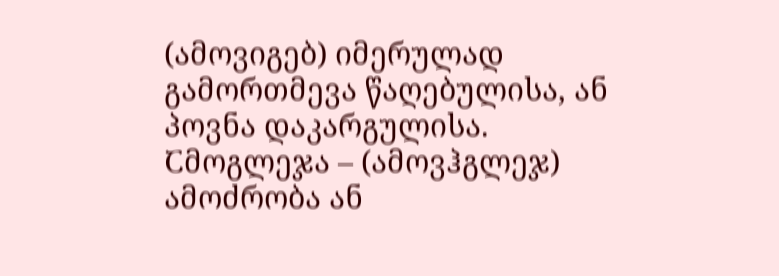(ამოვიგებ) იმერულად გამორთმევა წაღებულისა, ან პოვნა დაკარგულისა.
Ⴀმოგლეჯა – (ამოვჰგლეჯ) ამოძრობა ან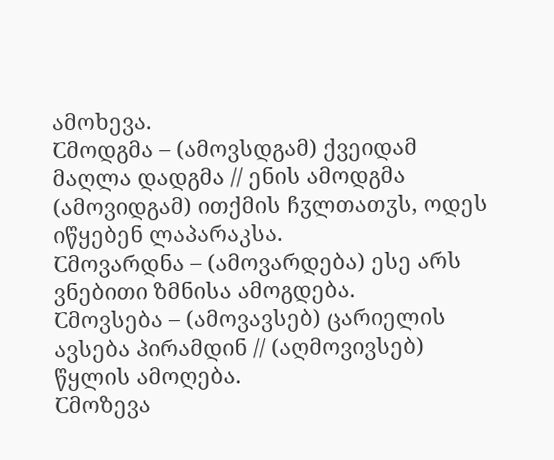ამოხევა.
Ⴀმოდგმა – (ამოვსდგამ) ქვეიდამ მაღლა დადგმა // ენის ამოდგმა (ამოვიდგამ) ითქმის ჩჳლთათჳს, ოდეს იწყებენ ლაპარაკსა.
Ⴀმოვარდნა – (ამოვარდება) ესე არს ვნებითი ზმნისა ამოგდება.
Ⴀმოვსება – (ამოვავსებ) ცარიელის ავსება პირამდინ // (აღმოვივსებ) წყლის ამოღება.
Ⴀმოზევა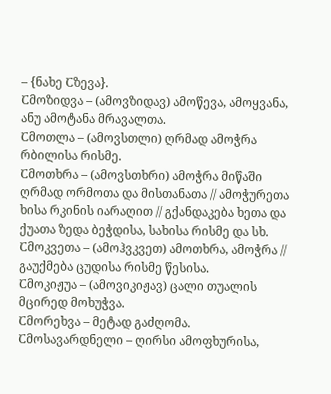– {ნახე Ⴀზევა}.
Ⴀმოზიდვა – (ამოვზიდავ) ამოწევა, ამოყვანა, ანუ ამოტანა მრავალთა.
Ⴀმოთლა – (ამოვსთლი) ღრმად ამოჭრა რბილისა რისმე.
Ⴀმოთხრა – (ამოვსთხრი) ამოჭრა მიწაში ღრმად ორმოთა და მისთანათა // ამოჭურეთა ხისა რკინის იარაღით // გქანდაკება ხეთა და ქუათა ზედა ბეჭდისა, სახისა რისმე და სხ.
Ⴀმოკვეთა – (ამოჰვკვეთ) ამოთხრა, ამოჭრა // გაუქმება ცუდისა რისმე წესისა.
Ⴀმოკიჟუა – (ამოვიკიჟავ) ცალი თუალის მცირედ მოხუჭვა.
Ⴀმორეხვა – მეტად გაძღომა.
Ⴀმოსავარდნელი – ღირსი ამოფხურისა,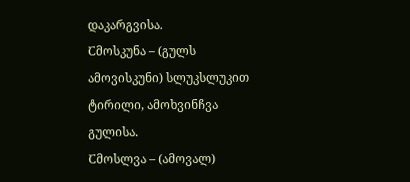დაკარგვისა.
Ⴀმოსკუნა – (გულს ამოვისკუნი) სლუკსლუკით ტირილი, ამოხვინჩვა გულისა.
Ⴀმოსლვა – (ამოვალ)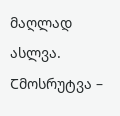მაღლად ასლვა.
Ⴀმოსრუტვა –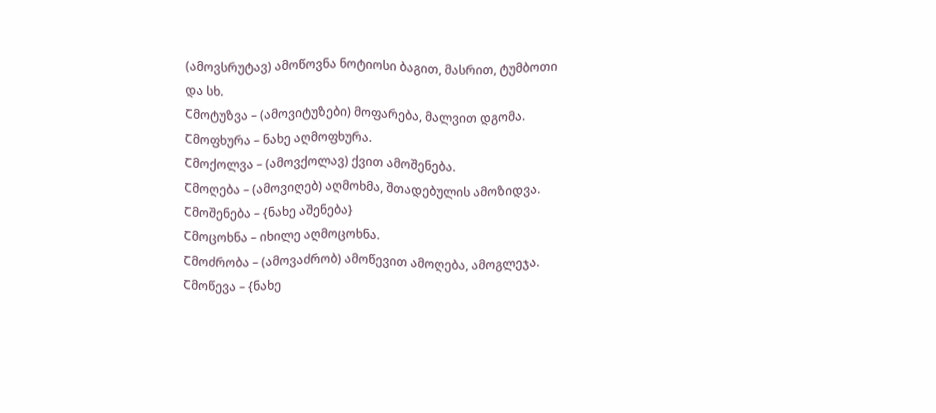(ამოვსრუტავ) ამოწოვნა ნოტიოსი ბაგით, მასრით, ტუმბოთი და სხ.
Ⴀმოტუზვა – (ამოვიტუზები) მოფარება, მალვით დგომა.
Ⴀმოფხურა – ნახე აღმოფხურა.
Ⴀმოქოლვა – (ამოვქოლავ) ქვით ამოშენება.
Ⴀმოღება – (ამოვიღებ) აღმოხმა, შთადებულის ამოზიდვა.
Ⴀმოშენება – {ნახე აშენება}
Ⴀმოცოხნა – იხილე აღმოცოხნა.
Ⴀმოძრობა – (ამოვაძრობ) ამოწევით ამოღება, ამოგლეჯა.
Ⴀმოწევა – {ნახე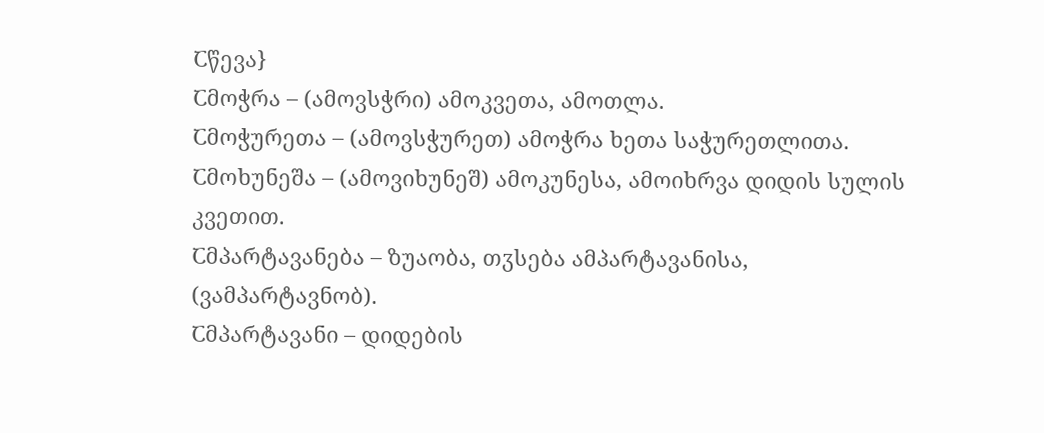Ⴀწევა}
Ⴀმოჭრა – (ამოვსჭრი) ამოკვეთა, ამოთლა.
Ⴀმოჭურეთა – (ამოვსჭურეთ) ამოჭრა ხეთა საჭურეთლითა.
Ⴀმოხუნეშა – (ამოვიხუნეშ) ამოკუნესა, ამოიხრვა დიდის სულის კვეთით.
Ⴀმპარტავანება – ზუაობა, თჳსება ამპარტავანისა, (ვამპარტავნობ).
Ⴀმპარტავანი – დიდების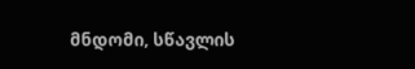მნდომი, სწავლის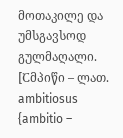მოთაკილე და უმსგავსოდ გულმაღალი.
[Ⴀმპიწი – ლათ. ambitiosus {ambitio –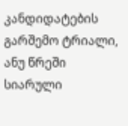კანდიდატების გარშემო ტრიალი, ანუ წრეში სიარული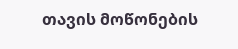თავის მოწონების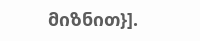მიზნით}].